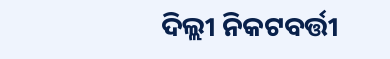ଦିଲ୍ଲୀ ନିକଟବର୍ତ୍ତୀ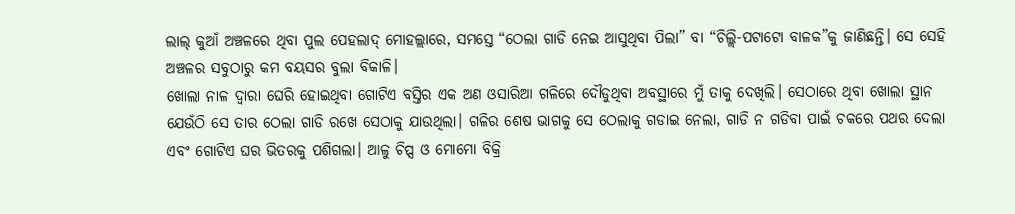ଲାଲ୍ କୁଆଁ ଅଞ୍ଚଳରେ ଥିବା ପୁଲ ପେହଲାଦ୍ ମୋହଲ୍ଲାରେ, ସମସ୍ତେ “ଠେଲା ଗାଡି ନେଇ ଆସୁଥିବା ପିଲା” ବା “ଚିଲ୍ଲି-ପଟାଟୋ ବାଳକ”କୁ ଜାଣିଛନ୍ତି। ସେ ସେହି ଅଞ୍ଚଳର ସବୁଠାରୁ କମ ବୟସର ବୁଲା ବିକାଳି।
ଖୋଲା ନାଳ ଦ୍ୱାରା ଘେରି ହୋଇଥିବା ଗୋଟିଏ ବସ୍ତିର ଏକ ଅଣ ଓସାରିଆ ଗଳିରେ ଦୌଡୁଥିବା ଅବସ୍ଥାରେ ମୁଁ ତାକୁ ଦେଖିଲି। ସେଠାରେ ଥିବା ଖୋଲା ସ୍ଥାନ ଯେଉଁଠି ସେ ତାର ଠେଲା ଗାଡି ରଖେ ସେଠାକୁ ଯାଉଥିଲା। ଗଳିର ଶେଷ ଭାଗକୁ ସେ ଠେଲାକୁ ଗଡାଇ ନେଲା, ଗାଡି ନ ଗଡିବା ପାଇଁ ଚକରେ ପଥର ଦେଲା ଏବଂ ଗୋଟିଏ ଘର ଭିତରକୁ ପଶିଗଲା। ଆଳୁ ଚିପ୍ସ ଓ ମୋମୋ ବିକ୍ରି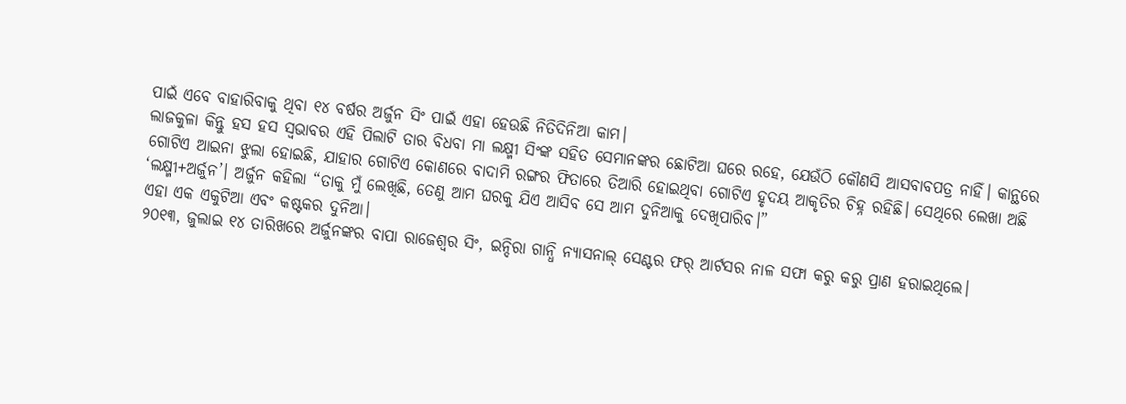ପାଇଁ ଏବେ ବାହାରିବାକୁ ଥିବା ୧୪ ବର୍ଷର ଅର୍ଜୁନ ସିଂ ପାଇଁ ଏହା ହେଉଛି ନିତିଦିନିଆ କାମ।
ଲାଜକୁଳା କିନ୍ତୁ ହସ ହସ ସ୍ୱଭାବର ଏହି ପିଲାଟି ତାର ବିଧବା ମା ଲକ୍ଷ୍ମୀ ସିଂଙ୍କ ସହିତ ସେମାନଙ୍କର ଛୋଟିଆ ଘରେ ରହେ, ଯେଉଁଠି କୌଣସି ଆସବାବପତ୍ର ନାହିଁ। କାନ୍ଥରେ ଗୋଟିଏ ଆଇନା ଝୁଲା ହୋଇଛି, ଯାହାର ଗୋଟିଏ କୋଣରେ ବାଦାମି ରଙ୍ଗର ଫିତାରେ ତିଆରି ହୋଇଥିବା ଗୋଟିଏ ହୃଦୟ ଆକୃତିର ଚିହ୍ନ ରହିଛି। ସେଥିରେ ଲେଖା ଅଛି ‘ଲକ୍ଷ୍ମୀ+ଅର୍ଜୁନ’। ଅର୍ଜୁନ କହିଲା “ତାକୁ ମୁଁ ଲେଖିଛି, ତେଣୁ ଆମ ଘରକୁ ଯିଏ ଆସିବ ସେ ଆମ ଦୁନିଆକୁ ଦେଖିପାରିବ।”
ଏହା ଏକ ଏକୁଟିଆ ଏବଂ କଷ୍ଟକର ଦୁନିଆ।
୨୦୧୩, ଜୁଲାଇ ୧୪ ତାରିଖରେ ଅର୍ଜୁନଙ୍କର ବାପା ରାଜେଶ୍ୱର ସିଂ, ଇନ୍ଦିରା ଗାନ୍ଧି ନ୍ୟାସନାଲ୍ ସେଣ୍ଟର ଫର୍ ଆର୍ଟସର ନାଳ ସଫା କରୁ କରୁ ପ୍ରାଣ ହରାଇଥିଲେ।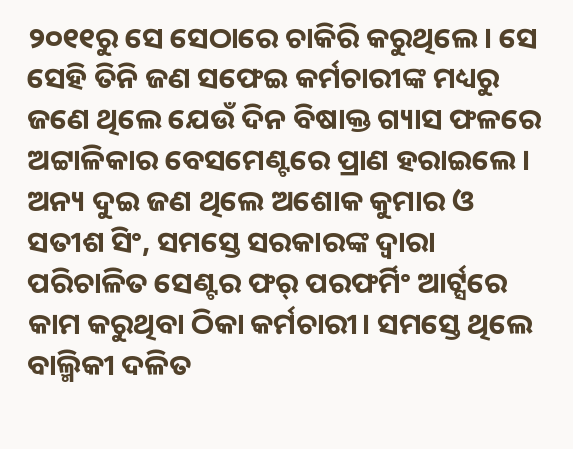୨୦୧୧ରୁ ସେ ସେଠାରେ ଚାକିରି କରୁଥିଲେ। ସେ ସେହି ତିନି ଜଣ ସଫେଇ କର୍ମଚାରୀଙ୍କ ମଧ୍ୟରୁ ଜଣେ ଥିଲେ ଯେଉଁ ଦିନ ବିଷାକ୍ତ ଗ୍ୟାସ ଫଳରେ ଅଟ୍ଟାଳିକାର ବେସମେଣ୍ଟରେ ପ୍ରାଣ ହରାଇଲେ। ଅନ୍ୟ ଦୁଇ ଜଣ ଥିଲେ ଅଶୋକ କୁମାର ଓ ସତୀଶ ସିଂ, ସମସ୍ତେ ସରକାରଙ୍କ ଦ୍ୱାରା ପରିଚାଳିତ ସେଣ୍ଟର ଫର୍ ପରଫର୍ମିଂ ଆର୍ଟ୍ସରେ କାମ କରୁଥିବା ଠିକା କର୍ମଚାରୀ। ସମସ୍ତେ ଥିଲେ ବାଲ୍ମିକୀ ଦଳିତ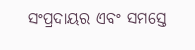ସଂପ୍ରଦାୟର ଏବଂ ସମସ୍ତେ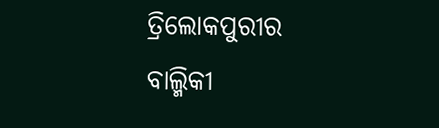ତ୍ରିଲୋକପୁରୀର ବାଲ୍ମିକୀ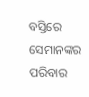ବସ୍ତିରେ ସେମାନଙ୍କର ପରିବାର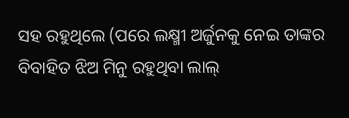ସହ ରହୁଥିଲେ (ପରେ ଲକ୍ଷ୍ମୀ ଅର୍ଜୁନକୁ ନେଇ ତାଙ୍କର ବିବାହିତ ଝିଅ ମିନୁ ରହୁଥିବା ଲାଲ୍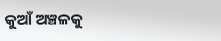କୁଆଁ ଅଞ୍ଚଳକୁ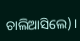ଚାଲିଆସିଲେ)।